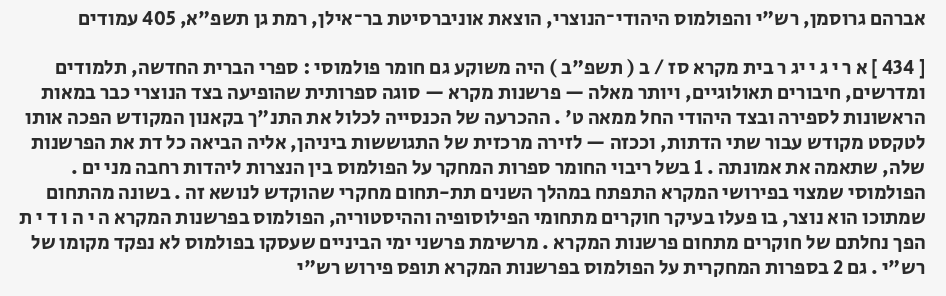אברהם גרוסמן, רש"י והפולמוס היהודי־הנוצרי, הוצאת אוניברסיטת בר־אילן, רמת גן תשפ"א, 405 עמודים

[ 434 ] א ר י ג י יג ר בית מקרא סז / ב ( תשפ"ב ) היה משוקע גם חומר פולמוסי : ספרי הברית החדשה, תלמודים ומדרשים, חיבורים תאולוגיים, ויותר מאלה — פרשנות מקרא — סוגה ספרותית שהופיעה בצד הנוצרי כבר במאות הראשונות לספירה ובצד היהודי החל ממאה ט' . ההכרעה של הכנסייה לכלול את התנ"ך בקאנון המקודש הפכה אותו לטקסט מקודש עבור שתי הדתות, וככזה — לזירה מרכזית של התגוששות ביניהן, אליה הביאה כל דת את הפרשנות שלה, שתאמה את אמונתה . 1 בשל ריבוי החומר ספרות המחקר על הפולמוס בין הנצרות ליהדות רחבה מני ים . הפולמוסי שמצוי בפירושי המקרא התפתח במהלך השנים תת-תחום מחקרי שהוקדש לנושא זה . בשונה מהתחום שמתוכו הוא נוצר, בו פעלו בעיקר חוקרים מתחומי הפילוסופיה וההיסטוריה, הפולמוס בפרשנות המקרא ה י ה ו ד י ת הפך נחלתם של חוקרים מתחום פרשנות המקרא . מרשימת פרשני ימי הביניים שעסקו בפולמוס לא נפקד מקומו של רש"י . גם 2 בספרות המחקרית על הפולמוס בפרשנות המקרא תופס פירוש רש"י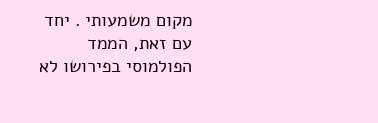מקום משמעותי . יחד עם זאת, הממד הפולמוסי בפירושו לא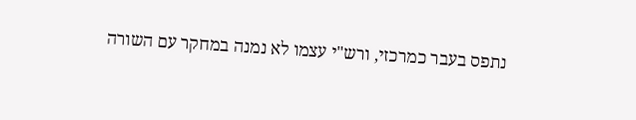נתפס בעבר כמרכזי, ורש"י עצמו לא נמנה במחקר עם השורה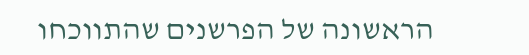הראשונה של הפרשנים שהתווכחו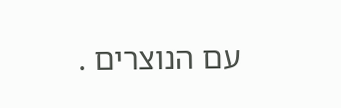עם הנוצרים .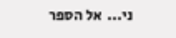ני...  אל הספר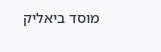מוסד ביאליק